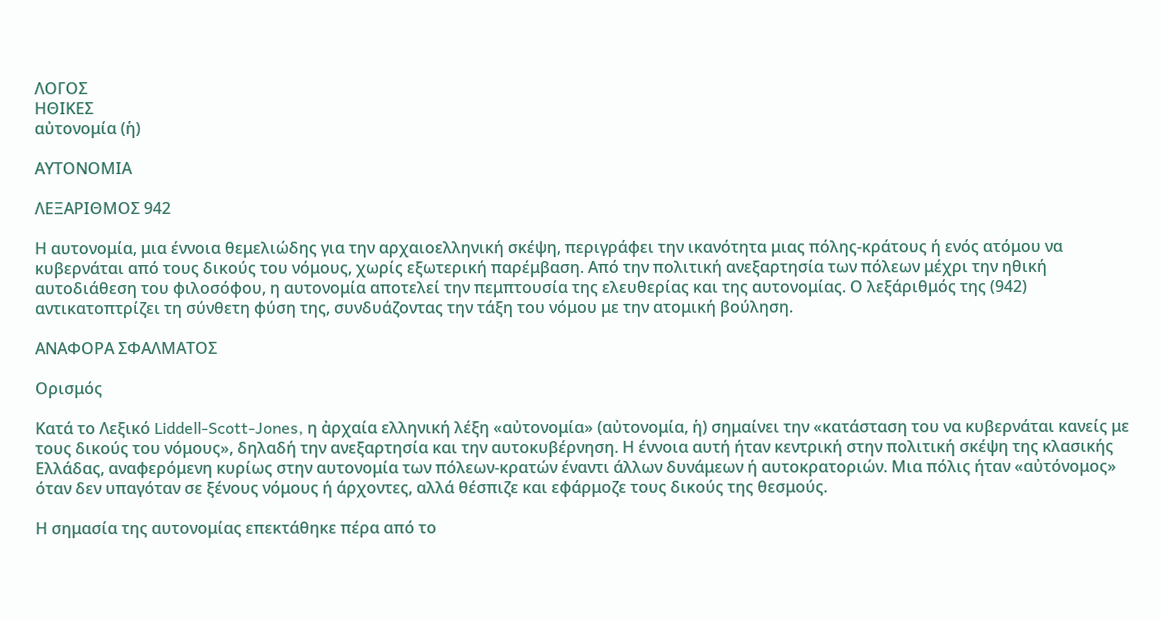ΛΟΓΟΣ
ΗΘΙΚΕΣ
αὐτονομία (ἡ)

ΑΥΤΟΝΟΜΙΑ

ΛΕΞΑΡΙΘΜΟΣ 942

Η αυτονομία, μια έννοια θεμελιώδης για την αρχαιοελληνική σκέψη, περιγράφει την ικανότητα μιας πόλης-κράτους ή ενός ατόμου να κυβερνάται από τους δικούς του νόμους, χωρίς εξωτερική παρέμβαση. Από την πολιτική ανεξαρτησία των πόλεων μέχρι την ηθική αυτοδιάθεση του φιλοσόφου, η αυτονομία αποτελεί την πεμπτουσία της ελευθερίας και της αυτονομίας. Ο λεξάριθμός της (942) αντικατοπτρίζει τη σύνθετη φύση της, συνδυάζοντας την τάξη του νόμου με την ατομική βούληση.

ΑΝΑΦΟΡΑ ΣΦΑΛΜΑΤΟΣ

Ορισμός

Κατά το Λεξικό Liddell-Scott-Jones, η ἀρχαία ελληνική λέξη «αὐτονομία» (αὐτονομία, ἡ) σημαίνει την «κατάσταση του να κυβερνάται κανείς με τους δικούς του νόμους», δηλαδή την ανεξαρτησία και την αυτοκυβέρνηση. Η έννοια αυτή ήταν κεντρική στην πολιτική σκέψη της κλασικής Ελλάδας, αναφερόμενη κυρίως στην αυτονομία των πόλεων-κρατών έναντι άλλων δυνάμεων ή αυτοκρατοριών. Μια πόλις ήταν «αὐτόνομος» όταν δεν υπαγόταν σε ξένους νόμους ή άρχοντες, αλλά θέσπιζε και εφάρμοζε τους δικούς της θεσμούς.

Η σημασία της αυτονομίας επεκτάθηκε πέρα από το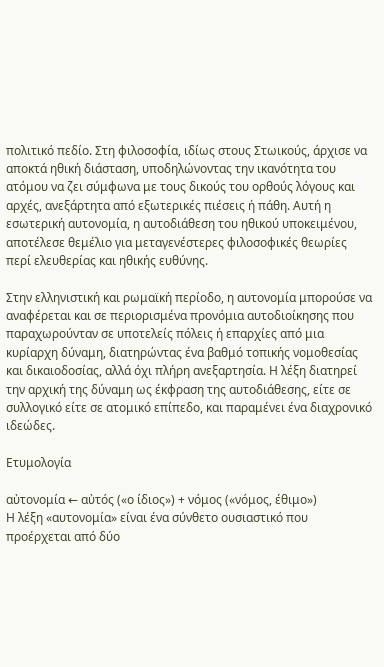πολιτικό πεδίο. Στη φιλοσοφία, ιδίως στους Στωικούς, άρχισε να αποκτά ηθική διάσταση, υποδηλώνοντας την ικανότητα του ατόμου να ζει σύμφωνα με τους δικούς του ορθούς λόγους και αρχές, ανεξάρτητα από εξωτερικές πιέσεις ή πάθη. Αυτή η εσωτερική αυτονομία, η αυτοδιάθεση του ηθικού υποκειμένου, αποτέλεσε θεμέλιο για μεταγενέστερες φιλοσοφικές θεωρίες περί ελευθερίας και ηθικής ευθύνης.

Στην ελληνιστική και ρωμαϊκή περίοδο, η αυτονομία μπορούσε να αναφέρεται και σε περιορισμένα προνόμια αυτοδιοίκησης που παραχωρούνταν σε υποτελείς πόλεις ή επαρχίες από μια κυρίαρχη δύναμη, διατηρώντας ένα βαθμό τοπικής νομοθεσίας και δικαιοδοσίας, αλλά όχι πλήρη ανεξαρτησία. Η λέξη διατηρεί την αρχική της δύναμη ως έκφραση της αυτοδιάθεσης, είτε σε συλλογικό είτε σε ατομικό επίπεδο, και παραμένει ένα διαχρονικό ιδεώδες.

Ετυμολογία

αὐτονομία ← αὐτός («ο ίδιος») + νόμος («νόμος, έθιμο»)
Η λέξη «αυτονομία» είναι ένα σύνθετο ουσιαστικό που προέρχεται από δύο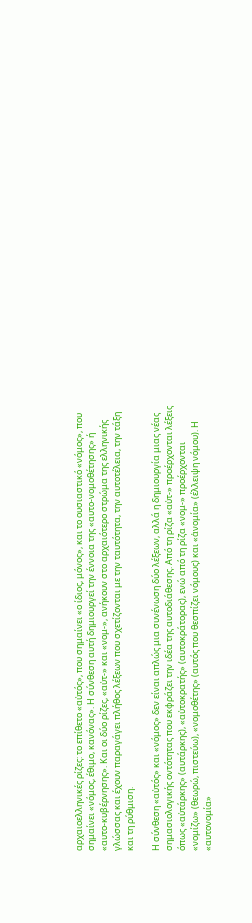αρχαιοελληνικές ρίζες: το επίθετο «αὐτός», που σημαίνει «ο ίδιος, μόνος», και το ουσιαστικό «νόμος», που σημαίνει «νόμος, έθιμο, κανόνας». Η σύνθεση αυτή δημιουργεί την έννοια της «αυτο-νομοθέτησης» ή «αυτο-κυβέρνησης». Και οι δύο ρίζες, «αὐτ-» και «νομ-», ανήκουν στο αρχαιότερο στρώμα της ελληνικής γλώσσας και έχουν παραγάγει πλήθος λέξεων που σχετίζονται με την ταυτότητα, την αυτοτέλεια, την τάξη και τη ρύθμιση.

Η σύνθεση «αὐτός» και «νόμος» δεν είναι απλώς μια συνένωση δύο λέξεων, αλλά η δημιουργία μιας νέας σημασιολογικής οντότητας που εκφράζει την ιδέα της αυτοδιάθεσης. Από τη ρίζα «αὐτ-» προέρχονται λέξεις όπως «αὐτάρκης» (αυτάρκης), «αὐτοκρατής» (αυτοκράτορας), ενώ από τη ρίζα «νομ-» προέρχονται «νομίζω» (θεωρώ, πιστεύω), «νομοθέτης» (αυτός που θεσπίζει νόμους) και «ἀνομία» (έλλειψη νόμου). Η «αυτονομία»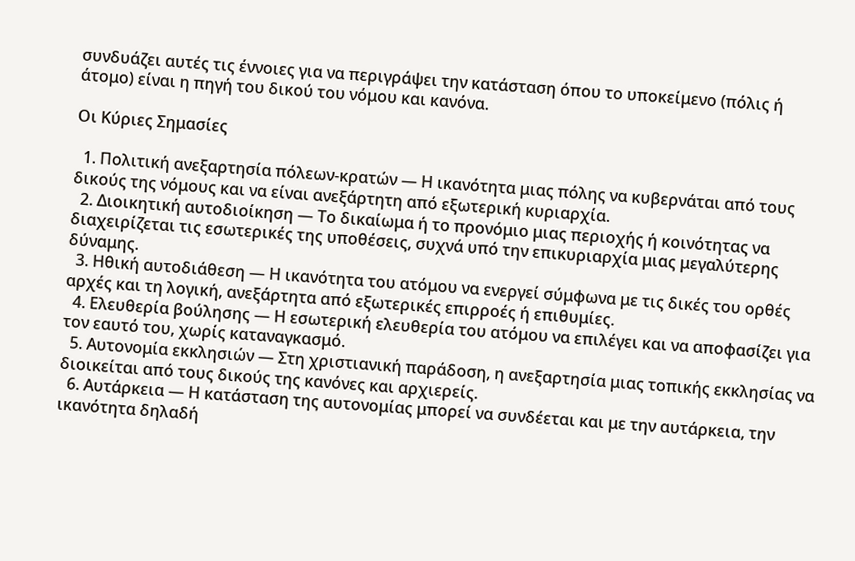συνδυάζει αυτές τις έννοιες για να περιγράψει την κατάσταση όπου το υποκείμενο (πόλις ή άτομο) είναι η πηγή του δικού του νόμου και κανόνα.

Οι Κύριες Σημασίες

  1. Πολιτική ανεξαρτησία πόλεων-κρατών — Η ικανότητα μιας πόλης να κυβερνάται από τους δικούς της νόμους και να είναι ανεξάρτητη από εξωτερική κυριαρχία.
  2. Διοικητική αυτοδιοίκηση — Το δικαίωμα ή το προνόμιο μιας περιοχής ή κοινότητας να διαχειρίζεται τις εσωτερικές της υποθέσεις, συχνά υπό την επικυριαρχία μιας μεγαλύτερης δύναμης.
  3. Ηθική αυτοδιάθεση — Η ικανότητα του ατόμου να ενεργεί σύμφωνα με τις δικές του ορθές αρχές και τη λογική, ανεξάρτητα από εξωτερικές επιρροές ή επιθυμίες.
  4. Ελευθερία βούλησης — Η εσωτερική ελευθερία του ατόμου να επιλέγει και να αποφασίζει για τον εαυτό του, χωρίς καταναγκασμό.
  5. Αυτονομία εκκλησιών — Στη χριστιανική παράδοση, η ανεξαρτησία μιας τοπικής εκκλησίας να διοικείται από τους δικούς της κανόνες και αρχιερείς.
  6. Αυτάρκεια — Η κατάσταση της αυτονομίας μπορεί να συνδέεται και με την αυτάρκεια, την ικανότητα δηλαδή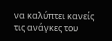να καλύπτει κανείς τις ανάγκες του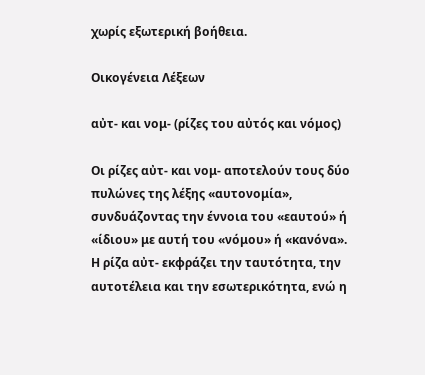χωρίς εξωτερική βοήθεια.

Οικογένεια Λέξεων

αὐτ- και νομ- (ρίζες του αὐτός και νόμος)

Οι ρίζες αὐτ- και νομ- αποτελούν τους δύο πυλώνες της λέξης «αυτονομία», συνδυάζοντας την έννοια του «εαυτού» ή «ίδιου» με αυτή του «νόμου» ή «κανόνα». Η ρίζα αὐτ- εκφράζει την ταυτότητα, την αυτοτέλεια και την εσωτερικότητα, ενώ η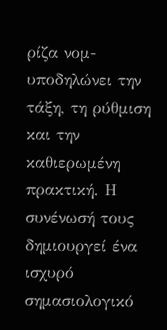ρίζα νομ- υποδηλώνει την τάξη, τη ρύθμιση και την καθιερωμένη πρακτική. Η συνένωσή τους δημιουργεί ένα ισχυρό σημασιολογικό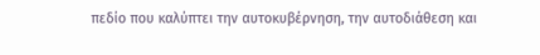πεδίο που καλύπτει την αυτοκυβέρνηση, την αυτοδιάθεση και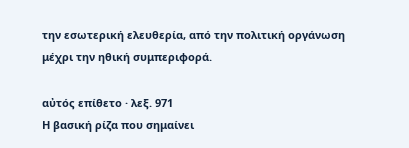την εσωτερική ελευθερία, από την πολιτική οργάνωση μέχρι την ηθική συμπεριφορά.

αὐτός επίθετο · λεξ. 971
Η βασική ρίζα που σημαίνει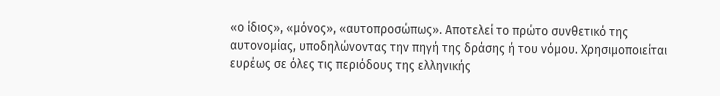«ο ίδιος», «μόνος», «αυτοπροσώπως». Αποτελεί το πρώτο συνθετικό της αυτονομίας, υποδηλώνοντας την πηγή της δράσης ή του νόμου. Χρησιμοποιείται ευρέως σε όλες τις περιόδους της ελληνικής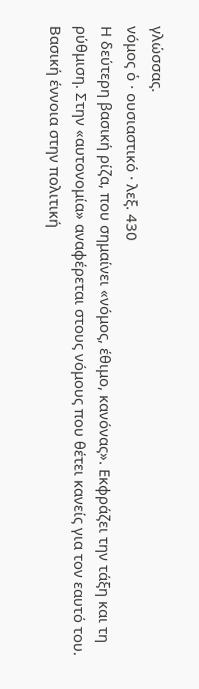γλώσσας.
νόμος ὁ · ουσιαστικό · λεξ. 430
Η δεύτερη βασική ρίζα, που σημαίνει «νόμος, έθιμο, κανόνας». Εκφράζει την τάξη και τη ρύθμιση. Στην «αυτονομία» αναφέρεται στους νόμους που θέτει κανείς για τον εαυτό του. Βασική έννοια στην πολιτική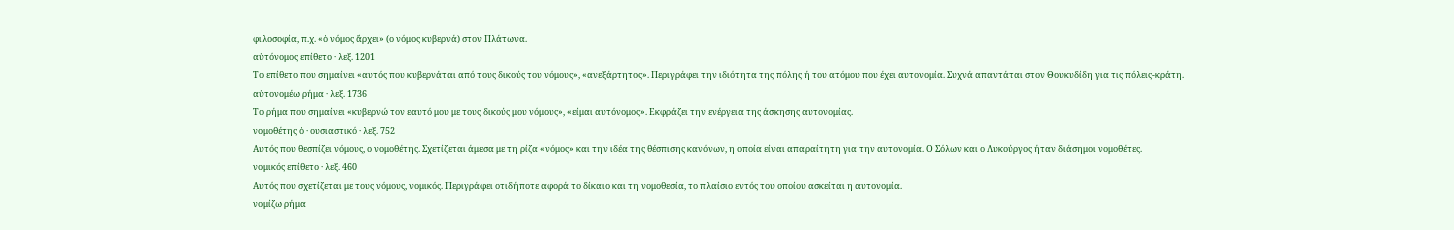φιλοσοφία, π.χ. «ὁ νόμος ἄρχει» (ο νόμος κυβερνά) στον Πλάτωνα.
αὐτόνομος επίθετο · λεξ. 1201
Το επίθετο που σημαίνει «αυτός που κυβερνάται από τους δικούς του νόμους», «ανεξάρτητος». Περιγράφει την ιδιότητα της πόλης ή του ατόμου που έχει αυτονομία. Συχνά απαντάται στον Θουκυδίδη για τις πόλεις-κράτη.
αὐτονομέω ρήμα · λεξ. 1736
Το ρήμα που σημαίνει «κυβερνώ τον εαυτό μου με τους δικούς μου νόμους», «είμαι αυτόνομος». Εκφράζει την ενέργεια της άσκησης αυτονομίας.
νομοθέτης ὁ · ουσιαστικό · λεξ. 752
Αυτός που θεσπίζει νόμους, ο νομοθέτης. Σχετίζεται άμεσα με τη ρίζα «νόμος» και την ιδέα της θέσπισης κανόνων, η οποία είναι απαραίτητη για την αυτονομία. Ο Σόλων και ο Λυκούργος ήταν διάσημοι νομοθέτες.
νομικός επίθετο · λεξ. 460
Αυτός που σχετίζεται με τους νόμους, νομικός. Περιγράφει οτιδήποτε αφορά το δίκαιο και τη νομοθεσία, το πλαίσιο εντός του οποίου ασκείται η αυτονομία.
νομίζω ρήμα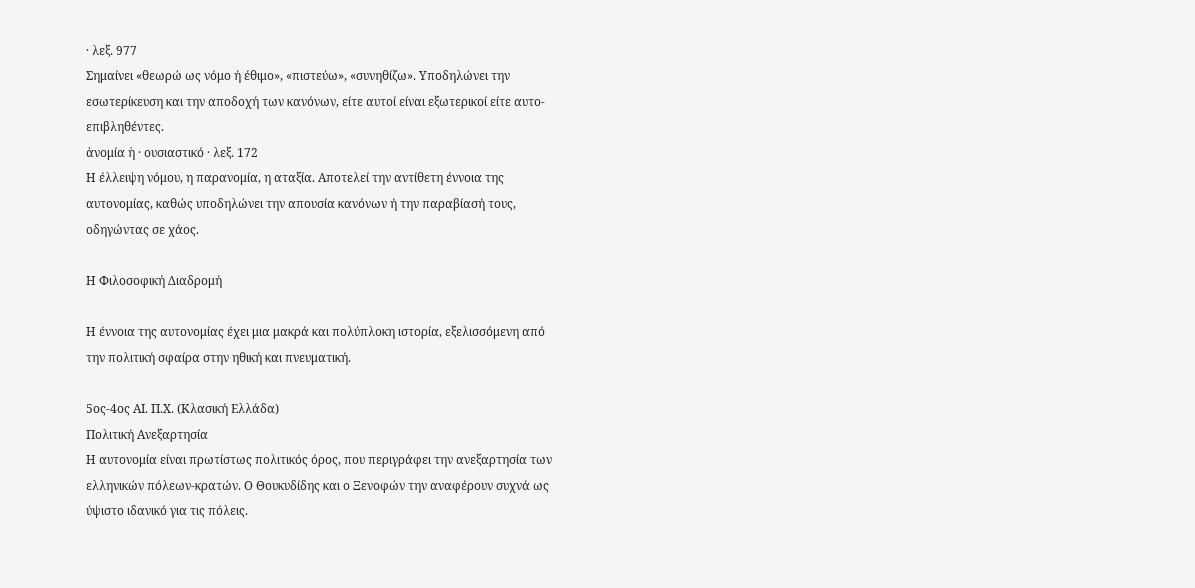· λεξ. 977
Σημαίνει «θεωρώ ως νόμο ή έθιμο», «πιστεύω», «συνηθίζω». Υποδηλώνει την εσωτερίκευση και την αποδοχή των κανόνων, είτε αυτοί είναι εξωτερικοί είτε αυτο-επιβληθέντες.
ἀνομία ἡ · ουσιαστικό · λεξ. 172
Η έλλειψη νόμου, η παρανομία, η αταξία. Αποτελεί την αντίθετη έννοια της αυτονομίας, καθώς υποδηλώνει την απουσία κανόνων ή την παραβίασή τους, οδηγώντας σε χάος.

Η Φιλοσοφική Διαδρομή

Η έννοια της αυτονομίας έχει μια μακρά και πολύπλοκη ιστορία, εξελισσόμενη από την πολιτική σφαίρα στην ηθική και πνευματική.

5ος-4ος ΑΙ. Π.Χ. (Κλασική Ελλάδα)
Πολιτική Ανεξαρτησία
Η αυτονομία είναι πρωτίστως πολιτικός όρος, που περιγράφει την ανεξαρτησία των ελληνικών πόλεων-κρατών. Ο Θουκυδίδης και ο Ξενοφών την αναφέρουν συχνά ως ύψιστο ιδανικό για τις πόλεις.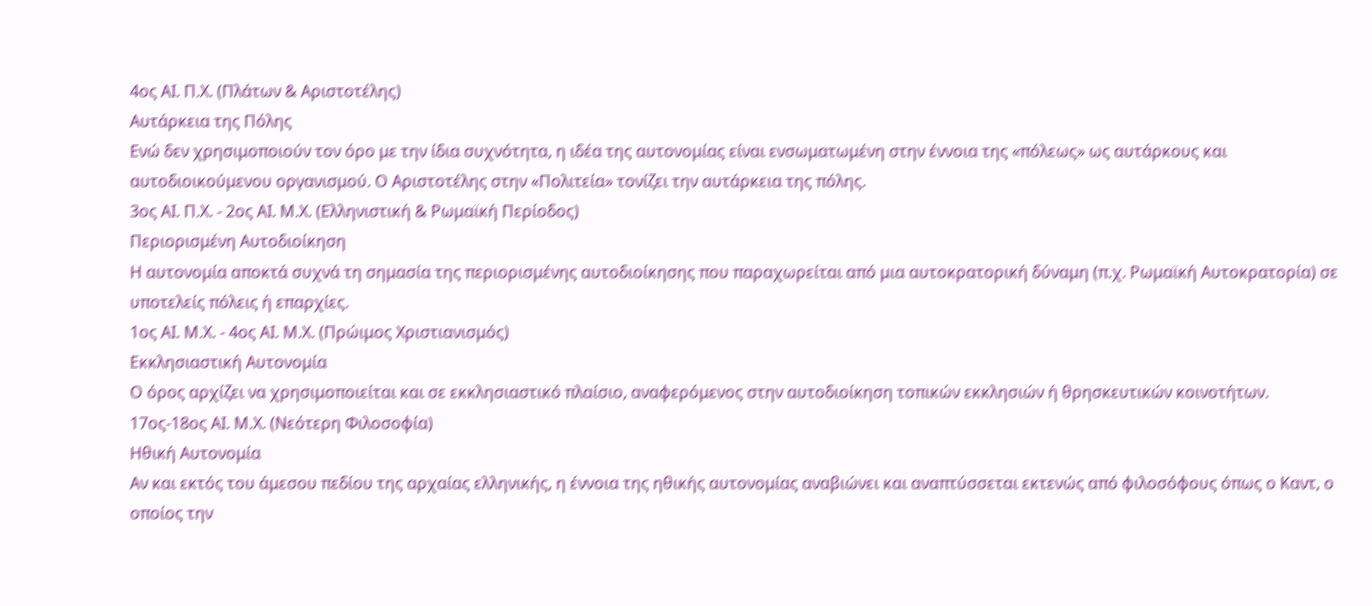4ος ΑΙ. Π.Χ. (Πλάτων & Αριστοτέλης)
Αυτάρκεια της Πόλης
Ενώ δεν χρησιμοποιούν τον όρο με την ίδια συχνότητα, η ιδέα της αυτονομίας είναι ενσωματωμένη στην έννοια της «πόλεως» ως αυτάρκους και αυτοδιοικούμενου οργανισμού. Ο Αριστοτέλης στην «Πολιτεία» τονίζει την αυτάρκεια της πόλης.
3ος ΑΙ. Π.Χ. - 2ος ΑΙ. Μ.Χ. (Ελληνιστική & Ρωμαϊκή Περίοδος)
Περιορισμένη Αυτοδιοίκηση
Η αυτονομία αποκτά συχνά τη σημασία της περιορισμένης αυτοδιοίκησης που παραχωρείται από μια αυτοκρατορική δύναμη (π.χ. Ρωμαϊκή Αυτοκρατορία) σε υποτελείς πόλεις ή επαρχίες.
1ος ΑΙ. Μ.Χ. - 4ος ΑΙ. Μ.Χ. (Πρώιμος Χριστιανισμός)
Εκκλησιαστική Αυτονομία
Ο όρος αρχίζει να χρησιμοποιείται και σε εκκλησιαστικό πλαίσιο, αναφερόμενος στην αυτοδιοίκηση τοπικών εκκλησιών ή θρησκευτικών κοινοτήτων.
17ος-18ος ΑΙ. Μ.Χ. (Νεότερη Φιλοσοφία)
Ηθική Αυτονομία
Αν και εκτός του άμεσου πεδίου της αρχαίας ελληνικής, η έννοια της ηθικής αυτονομίας αναβιώνει και αναπτύσσεται εκτενώς από φιλοσόφους όπως ο Καντ, ο οποίος την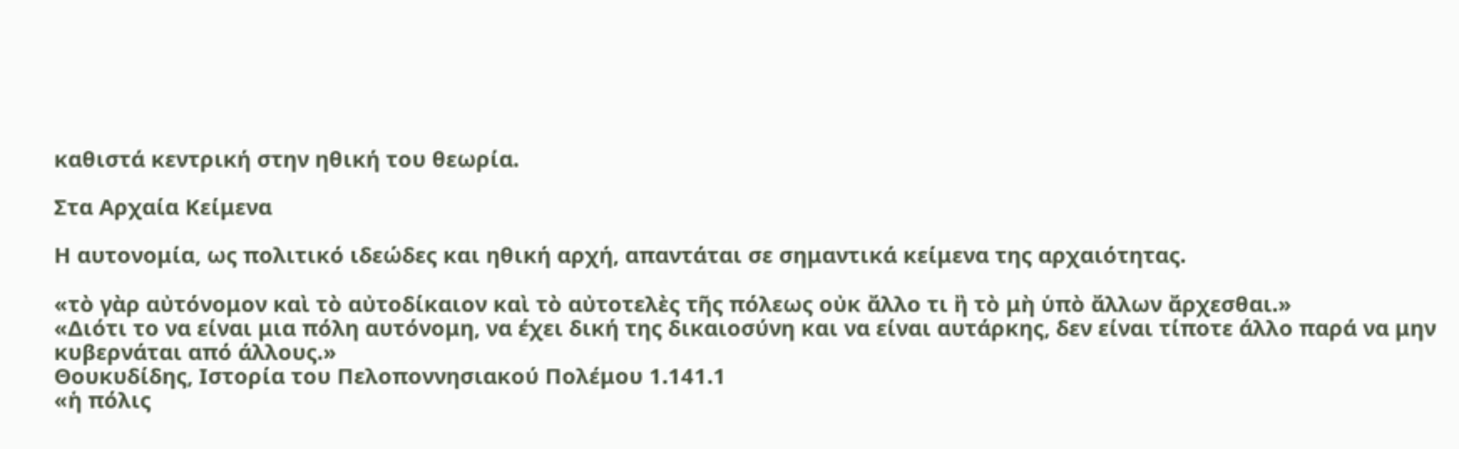καθιστά κεντρική στην ηθική του θεωρία.

Στα Αρχαία Κείμενα

Η αυτονομία, ως πολιτικό ιδεώδες και ηθική αρχή, απαντάται σε σημαντικά κείμενα της αρχαιότητας.

«τὸ γὰρ αὐτόνομον καὶ τὸ αὐτοδίκαιον καὶ τὸ αὐτοτελὲς τῆς πόλεως οὐκ ἄλλο τι ἢ τὸ μὴ ὑπὸ ἄλλων ἄρχεσθαι.»
«Διότι το να είναι μια πόλη αυτόνομη, να έχει δική της δικαιοσύνη και να είναι αυτάρκης, δεν είναι τίποτε άλλο παρά να μην κυβερνάται από άλλους.»
Θουκυδίδης, Ιστορία του Πελοποννησιακού Πολέμου 1.141.1
«ἡ πόλις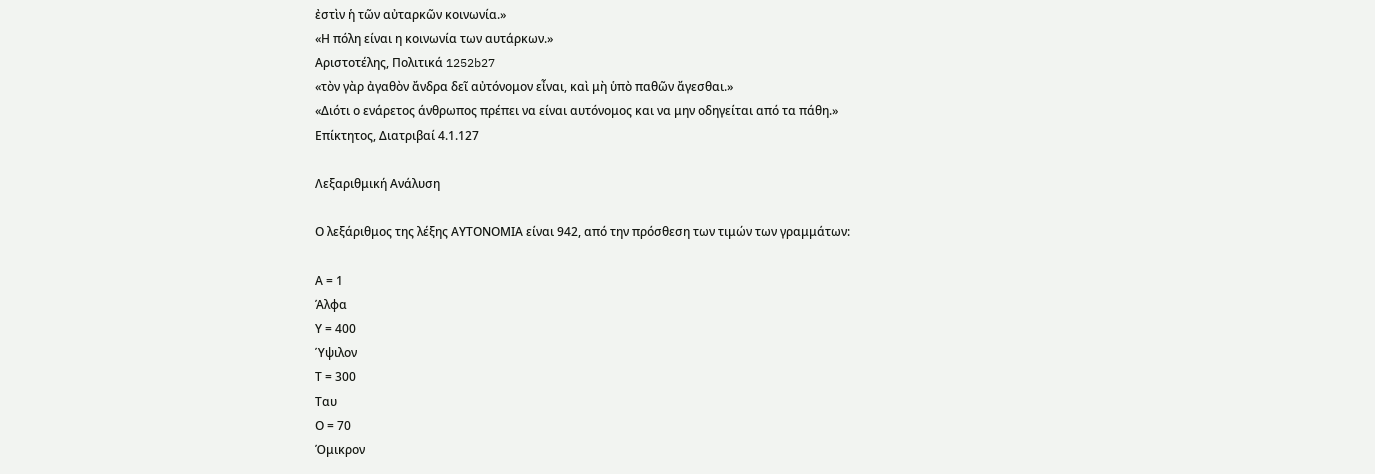ἐστὶν ἡ τῶν αὐταρκῶν κοινωνία.»
«Η πόλη είναι η κοινωνία των αυτάρκων.»
Αριστοτέλης, Πολιτικά 1252b27
«τὸν γὰρ ἀγαθὸν ἄνδρα δεῖ αὐτόνομον εἶναι, καὶ μὴ ὑπὸ παθῶν ἄγεσθαι.»
«Διότι ο ενάρετος άνθρωπος πρέπει να είναι αυτόνομος και να μην οδηγείται από τα πάθη.»
Επίκτητος, Διατριβαί 4.1.127

Λεξαριθμική Ανάλυση

Ο λεξάριθμος της λέξης ΑΥΤΟΝΟΜΙΑ είναι 942, από την πρόσθεση των τιμών των γραμμάτων:

Α = 1
Άλφα
Υ = 400
Ύψιλον
Τ = 300
Ταυ
Ο = 70
Όμικρον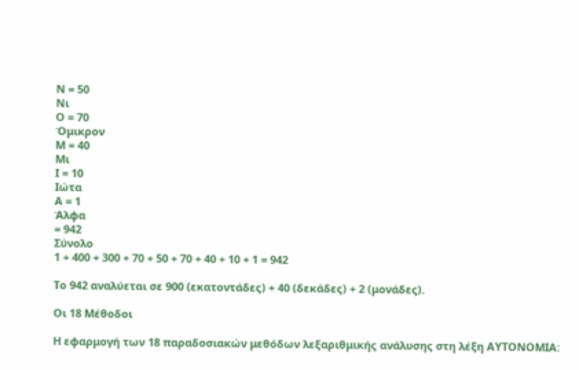Ν = 50
Νι
Ο = 70
Όμικρον
Μ = 40
Μι
Ι = 10
Ιώτα
Α = 1
Άλφα
= 942
Σύνολο
1 + 400 + 300 + 70 + 50 + 70 + 40 + 10 + 1 = 942

Το 942 αναλύεται σε 900 (εκατοντάδες) + 40 (δεκάδες) + 2 (μονάδες).

Οι 18 Μέθοδοι

Η εφαρμογή των 18 παραδοσιακών μεθόδων λεξαριθμικής ανάλυσης στη λέξη ΑΥΤΟΝΟΜΙΑ: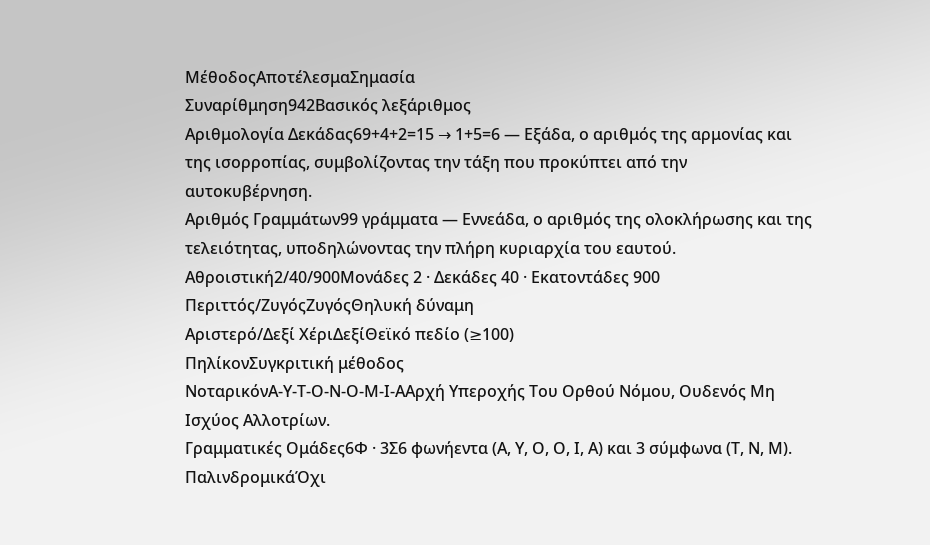ΜέθοδοςΑποτέλεσμαΣημασία
Συναρίθμηση942Βασικός λεξάριθμος
Αριθμολογία Δεκάδας69+4+2=15 → 1+5=6 — Εξάδα, ο αριθμός της αρμονίας και της ισορροπίας, συμβολίζοντας την τάξη που προκύπτει από την αυτοκυβέρνηση.
Αριθμός Γραμμάτων99 γράμματα — Εννεάδα, ο αριθμός της ολοκλήρωσης και της τελειότητας, υποδηλώνοντας την πλήρη κυριαρχία του εαυτού.
Αθροιστική2/40/900Μονάδες 2 · Δεκάδες 40 · Εκατοντάδες 900
Περιττός/ΖυγόςΖυγόςΘηλυκή δύναμη
Αριστερό/Δεξί ΧέριΔεξίΘεϊκό πεδίο (≥100)
ΠηλίκονΣυγκριτική μέθοδος
ΝοταρικόνΑ-Υ-Τ-Ο-Ν-Ο-Μ-Ι-ΑΑρχή Υπεροχής Του Ορθού Νόμου, Ουδενός Μη Ισχύος Αλλοτρίων.
Γραμματικές Ομάδες6Φ · 3Σ6 φωνήεντα (Α, Υ, Ο, Ο, Ι, Α) και 3 σύμφωνα (Τ, Ν, Μ).
ΠαλινδρομικάΌχι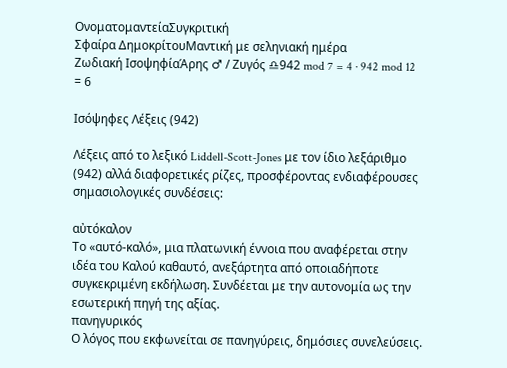ΟνοματομαντείαΣυγκριτική
Σφαίρα ΔημοκρίτουΜαντική με σεληνιακή ημέρα
Ζωδιακή ΙσοψηφίαΆρης ♂ / Ζυγός ♎942 mod 7 = 4 · 942 mod 12 = 6

Ισόψηφες Λέξεις (942)

Λέξεις από το λεξικό Liddell-Scott-Jones με τον ίδιο λεξάριθμο (942) αλλά διαφορετικές ρίζες, προσφέροντας ενδιαφέρουσες σημασιολογικές συνδέσεις:

αὐτόκαλον
Το «αυτό-καλό», μια πλατωνική έννοια που αναφέρεται στην ιδέα του Καλού καθαυτό, ανεξάρτητα από οποιαδήποτε συγκεκριμένη εκδήλωση. Συνδέεται με την αυτονομία ως την εσωτερική πηγή της αξίας.
πανηγυρικός
Ο λόγος που εκφωνείται σε πανηγύρεις, δημόσιες συνελεύσεις.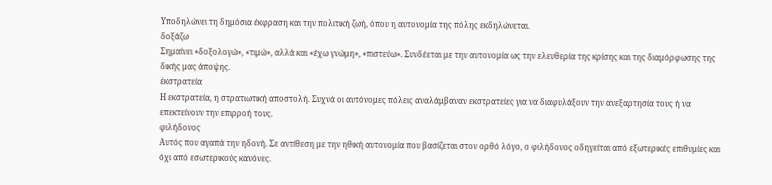Υποδηλώνει τη δημόσια έκφραση και την πολιτική ζωή, όπου η αυτονομία της πόλης εκδηλώνεται.
δοξάζω
Σημαίνει «δοξολογώ», «τιμώ», αλλά και «έχω γνώμη», «πιστεύω». Συνδέεται με την αυτονομία ως την ελευθερία της κρίσης και της διαμόρφωσης της δικής μας άποψης.
ἐκστρατεία
Η εκστρατεία, η στρατιωτική αποστολή. Συχνά οι αυτόνομες πόλεις αναλάμβαναν εκστρατείες για να διαφυλάξουν την ανεξαρτησία τους ή να επεκτείνουν την επιρροή τους.
φιλήδονος
Αυτός που αγαπά την ηδονή. Σε αντίθεση με την ηθική αυτονομία που βασίζεται στον ορθό λόγο, ο φιλήδονος οδηγείται από εξωτερικές επιθυμίες και όχι από εσωτερικούς κανόνες.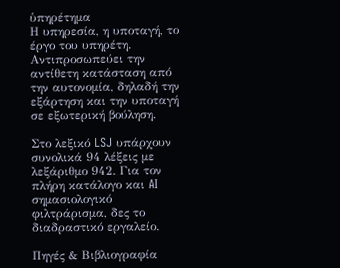ὑπηρέτημα
Η υπηρεσία, η υποταγή, το έργο του υπηρέτη. Αντιπροσωπεύει την αντίθετη κατάσταση από την αυτονομία, δηλαδή την εξάρτηση και την υποταγή σε εξωτερική βούληση.

Στο λεξικό LSJ υπάρχουν συνολικά 94 λέξεις με λεξάριθμο 942. Για τον πλήρη κατάλογο και AI σημασιολογικό φιλτράρισμα, δες το διαδραστικό εργαλείο.

Πηγές & Βιβλιογραφία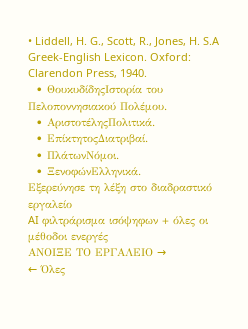• Liddell, H. G., Scott, R., Jones, H. S.A Greek-English Lexicon. Oxford: Clarendon Press, 1940.
  • ΘουκυδίδηςΙστορία του Πελοποννησιακού Πολέμου.
  • ΑριστοτέληςΠολιτικά.
  • ΕπίκτητοςΔιατριβαί.
  • ΠλάτωνΝόμοι.
  • ΞενοφώνΕλληνικά.
Εξερεύνησε τη λέξη στο διαδραστικό εργαλείο
AI φιλτράρισμα ισόψηφων + όλες οι μέθοδοι ενεργές
ΑΝΟΙΞΕ ΤΟ ΕΡΓΑΛΕΙΟ →
← Όλες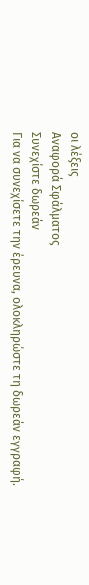οι λέξεις
Αναφορά Σφάλματος
Συνεχίστε δωρεάν
Για να συνεχίσετε την έρευνα, ολοκληρώστε τη δωρεάν εγγραφή.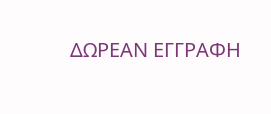ΔΩΡΕΑΝ ΕΓΓΡΑΦΗ